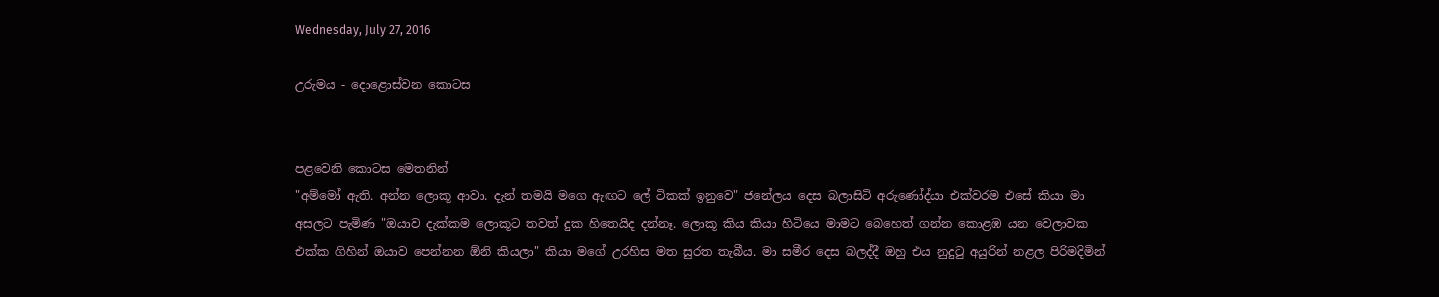Wednesday, July 27, 2016

උරුමය - දොළොස්වන කොටස


පළවෙනි කොටස මෙතනින්
"අම්මෝ ඇති. අන්න ලොකූ ආවා. දැන් තමයි මගෙ ඇඟට ලේ ටිකක් ඉනුවෙ" ජනේලය දෙස බලාසිටි අරුණෝද්යා එක්වරම එසේ කියා මා අසලට පැමිණ "ඔයාව දැක්කම ලොකූට තවත් දුක හිතෙයිද දන්නෑ. ලොකූ කිය කියා හිටියෙ මාමට බෙහෙත් ගන්න කොළඹ යන වෙලාවක එක්ක ගිහින් ඔයාව පෙන්නන ඕනි කියලා" කියා මගේ උරහිස මත සුරත තැබීය. මා සමීර දෙස බලද්දී ඔහු එය නුදුටු අයුරින් නළල පිරිමදිමින්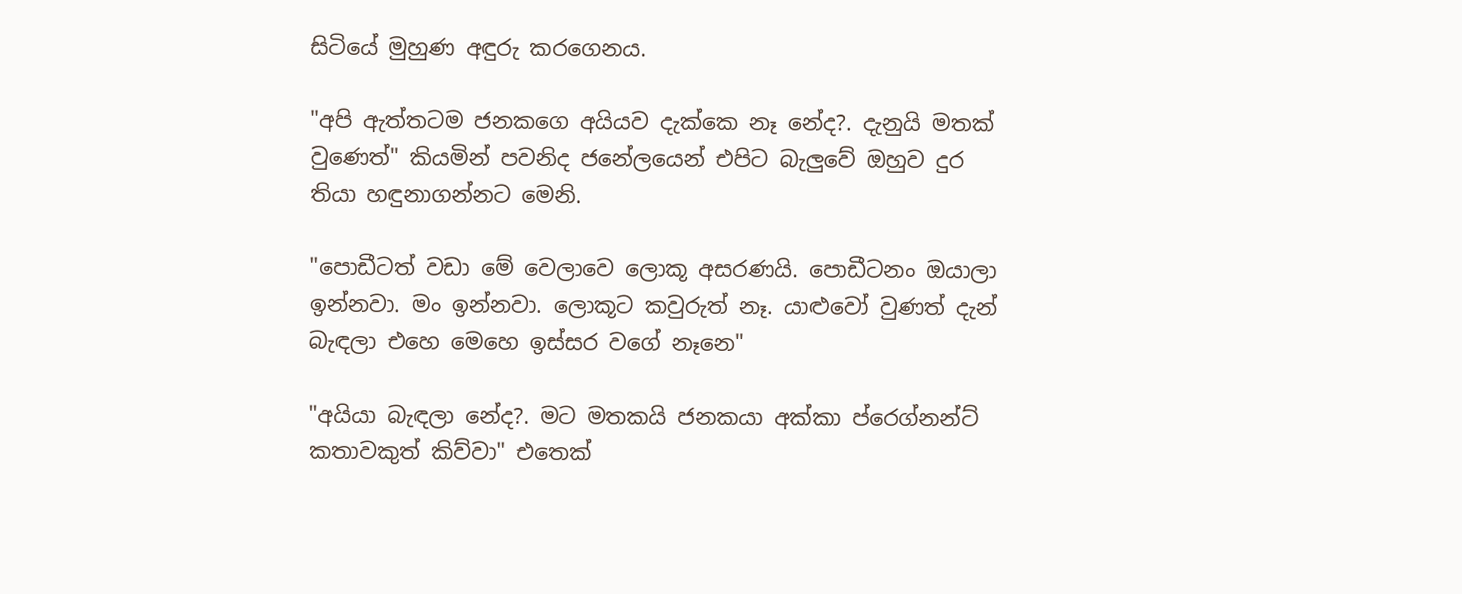සිටියේ මුහුණ අඳුරු කරගෙනය.

"අපි ඇත්තටම ජනකගෙ අයියව දැක්කෙ නෑ නේද?. දැනුයි මතක් වුණෙත්" කියමින් පවනිද ජනේලයෙන් එපිට බැලුවේ ඔහුව දුර තියා හඳුනාගන්නට මෙනි.

"පොඩීටත් වඩා මේ වෙලාවෙ ලොකූ අසරණයි. පොඩීටනං ඔයාලා ඉන්නවා. මං ඉන්නවා. ලොකූට කවුරුත් නෑ. යාළුවෝ වුණත් දැන් බැඳලා එහෙ මෙහෙ ඉස්සර වගේ නෑනෙ"

"අයියා බැඳලා නේද?. මට මතකයි ජනකයා අක්කා ප්රෙග්නන්ට් කතාවකුත් කිව්වා" එතෙක්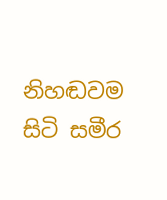නිහඬවම සිටි සමීර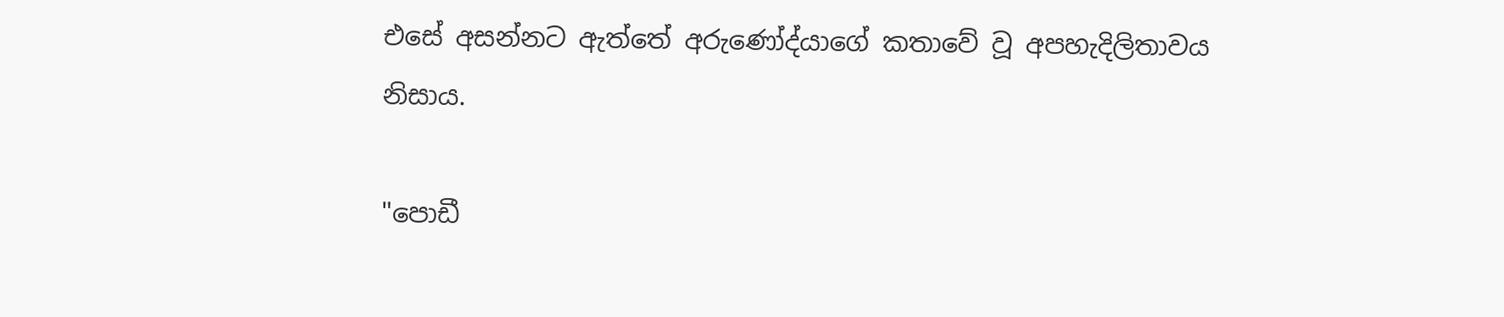එසේ අසන්නට ඇත්තේ අරුණෝද්යාගේ කතාවේ වූ අපහැදිලිතාවය නිසාය.

"පොඩී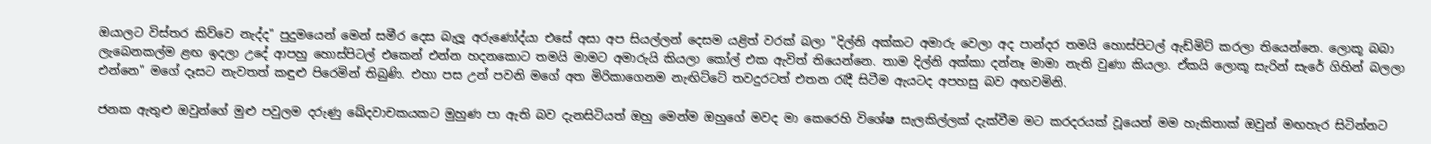ඔයාලට විස්තර කිව්වෙ නැද්ද" පුදුමයෙන් මෙන් සමීර දෙස බැලූ අරුණෝද්යා එසේ අසා අප සියල්ලන් දෙසම යළිත් වරක් බලා "දිල්නි අක්කට අමාරු වෙලා අද පාන්දර තමයි හොස්පිටල් ඇඩ්මිට් කරලා තියෙන්නෙ. ලොකූ බබා ලැබෙනකල්ම ළඟ ඉදලා උදේ ආපහු හොස්පිටල් එකෙන් එන්න හදනකොට තමයි මාමට අමාරුයි කියලා කෝල් එක ඇවිත් තියෙන්නෙ. තාම දිල්නි අක්කා දන්නෑ මාමා නැති වුණා කියලා. ඒකයි ලොකූ සැරින් සැරේ ගිහින් බලලා එන්නෙ" මගේ දෑසට නැවතත් කඳුළු පිරෙමින් තිබුණි. එහා පස උන් පවනි මගේ අත මිරිකාගෙනම නැඟිට්ටේ තවදුරටත් එතන රැදී සිටීම ඇයටද අපහසු බව අඟවමිනි.

ජනක ඇතුළු ඔවුන්ගේ මුළු පවුලම දරුණු ඛේදවාචකයකට මුහුණ පා ඇති බව දැනසිටියත් ඔහු මෙන්ම ඔහුගේ මවද මා කෙරෙහි විශේෂ සැලකිල්ලක් දැක්වීම මට කරදරයක් වූයෙන් මම හැකිතාක් ඔවුන් මඟහැර සිටින්නට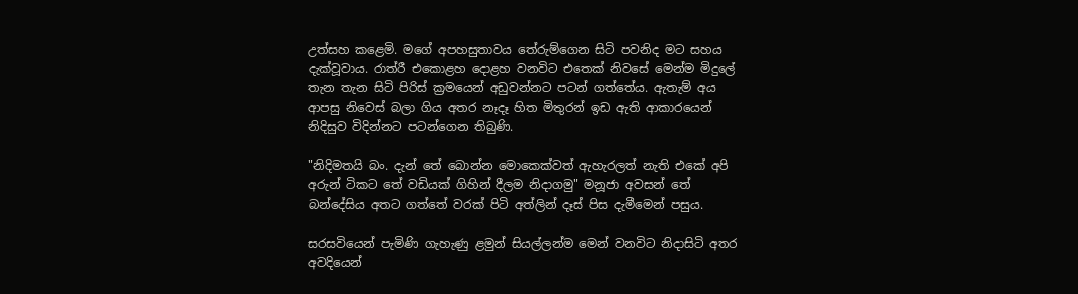උත්සහ කළෙමි. මගේ අපහසුතාවය තේරුම්ගෙන සිටි පවනිද මට සහය දැක්වූවාය. රාත්රී එකොළහ දොළහ වනවිට එතෙක් නිවසේ මෙන්ම මිදුලේ තැන තැන සිටි පිරිස් ක්‍රමයෙන් අඩුවන්නට පටන් ගත්තේය. ඇතැම් අය ආපසු නිවෙස් බලා ගිය අතර නෑදෑ හිත මිතුරන් ඉඩ ඇති ආකාරයෙන් නිදිසුව විදින්නට පටන්ගෙන තිබුණි.

"නිදිමතයි බං. දැන් තේ බොන්න මොකෙක්වත් ඇහැරලත් නැති එකේ අපි අරුන් ටිකට තේ වඩියක් ගිහින් දීලම නිදාගමු" මනූජා අවසන් තේ බන්දේසිය අතට ගත්තේ වරක් පිටි අත්ලින් දෑස් පිස දැමීමෙන් පසුය.

සරසවියෙන් පැමිණි ගැහැණු ළමුන් සියල්ලන්ම මෙන් වනවිට නිදාසිටි අතර අවදියෙන්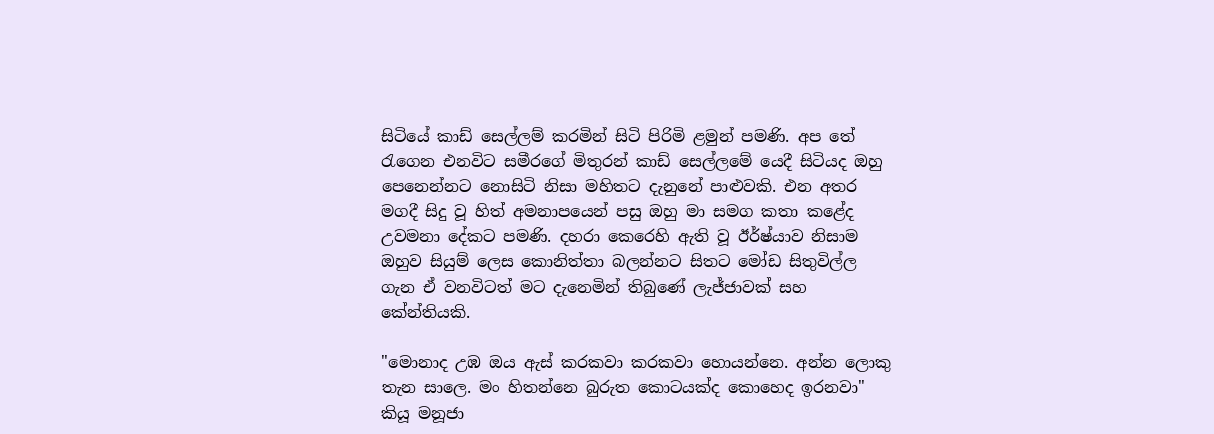සිටියේ කාඩ් සෙල්ලම් කරමින් සිටි පිරිමි ළමුන් පමණි. අප තේ රැගෙන එනවිට සමීරගේ මිතුරන් කාඩ් සෙල්ලමේ යෙදී සිටියද ඔහු පෙනෙන්නට නොසිටි නිසා මහිතට දැනුනේ පාළුවකි. එන අතර මගදී සිදු වූ හිත් අමනාපයෙන් පසු ඔහු මා සමග කතා කළේද උවමනා දේකට පමණි. දහරා කෙරෙහි ඇති වූ ඊර්ෂ්යාව නිසාම ඔහුව සියුම් ලෙස කොනිත්තා බලන්නට සිතට මෝඩ සිතුවිල්ල ගැන ඒ වනවිටත් මට දැනෙමින් තිබුණේ ලැජ්ජාවක් සහ කේන්තියකි.

"මොනාද උඹ ඔය ඇස් කරකවා කරකවා හොයන්නෙ. අන්න ලොකු තැන සාලෙ. මං හිතන්නෙ බුරුත කොටයක්ද කොහෙද ඉරනවා" කියූ මනූජා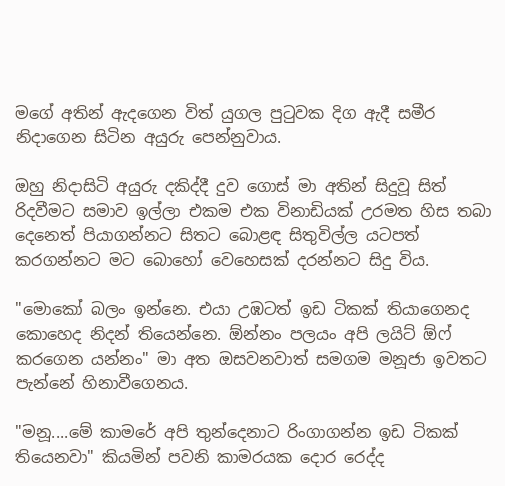මගේ අතින් ඇදගෙන විත් යුගල පුටුවක දිග ඇදී සමීර නිදාගෙන සිටින අයුරු පෙන්නුවාය.

ඔහු නිදාසිටි අයුරු දකිද්දී දුව ගොස් මා අතින් සිදුවූ සිත් රිදවීමට සමාව ඉල්ලා එකම එක විනාඩියක් උරමත හිස තබා දෙනෙත් පියාගන්නට සිතට බොළඳ සිතුවිල්ල යටපත් කරගන්නට මට බොහෝ වෙහෙසක් දරන්නට සිදු විය.

"මොකෝ බලං ඉන්නෙ. එයා උඹටත් ඉඩ ටිකක් තියාගෙනද කොහෙද නිදන් තියෙන්නෙ. ඕන්නං පලයං අපි ලයිට් ඕෆ් කරගෙන යන්නං" මා අත ඔසවනවාත් සමගම මනූජා ඉවතට පැන්නේ හිනාවීගෙනය.

"මනූ....මේ කාමරේ අපි තුන්දෙනාට රිංගාගන්න ඉඩ ටිකක් තියෙනවා" කියමින් පවනි කාමරයක දොර රෙද්ද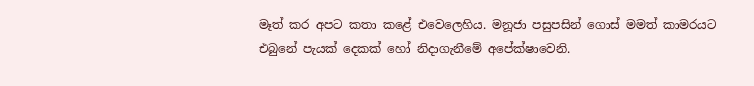මෑත් කර අපට කතා කළේ එවෙලෙහිය. මනූජා පසුපසින් ගොස් මමත් කාමරයට එබුනේ පැයක් දෙකක් හෝ නිදාගැනීමේ අපේක්ෂාවෙනි.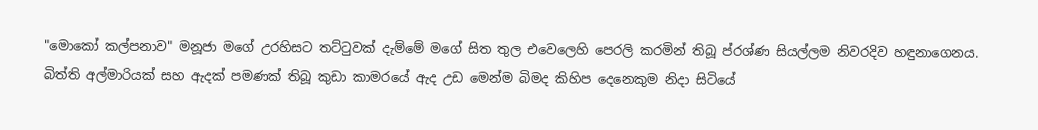"මොකෝ කල්පනාව" මනූජා මගේ උරහිසට තට්ටුවක් දැම්මේ මගේ සිත තුල එවෙලෙහි පෙරලි කරමින් තිබූ ප්රශ්ණ සියල්ලම නිවරදිව හඳුනාගෙනය. බිත්ති අල්මාරියක් සහ ඇදක් පමණක් තිබූ කුඩා කාමරයේ ඇද උඩ මෙන්ම බිමද කිහිප දෙනෙකුම නිදා සිටියේ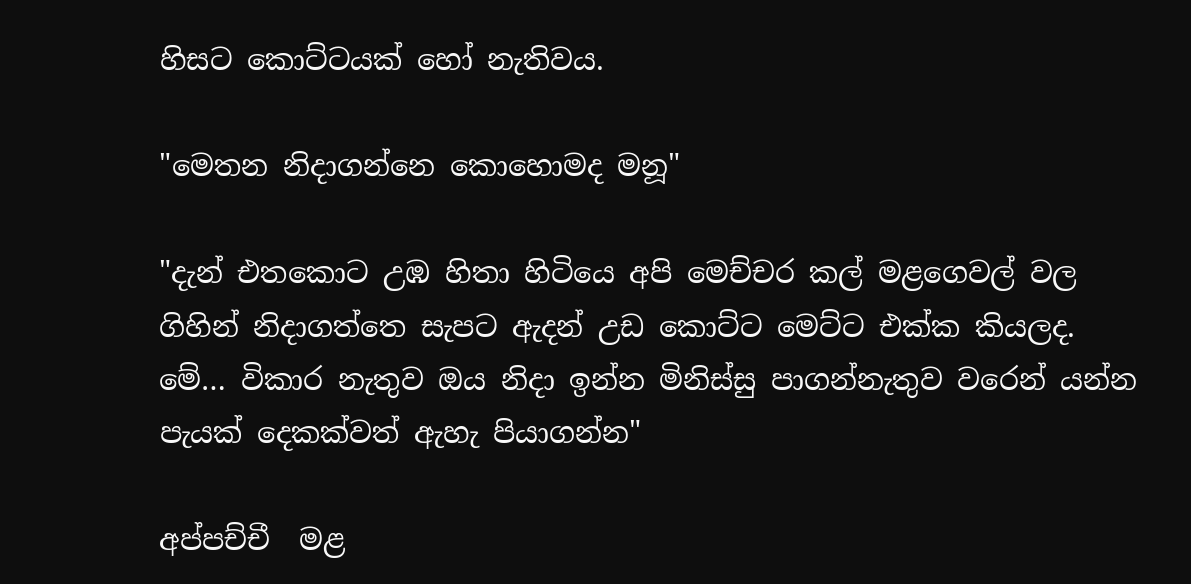හිසට කොට්ටයක් හෝ නැතිවය.

"මෙතන නිදාගන්නෙ කොහොමද මනූ"

"දැන් එතකොට උඹ හිතා හිටියෙ අපි මෙච්චර කල් මළගෙවල් වල ගිහින් නිදාගත්තෙ සැපට ඇදන් උඩ කොට්ට මෙට්ට එක්ක කියලද. මේ… විකාර නැතුව ඔය නිදා ඉන්න මිනිස්සු පාගන්නැතුව වරෙන් යන්න පැයක් දෙකක්වත් ඇහැ පියාගන්න"

අප්පච්චී  මළ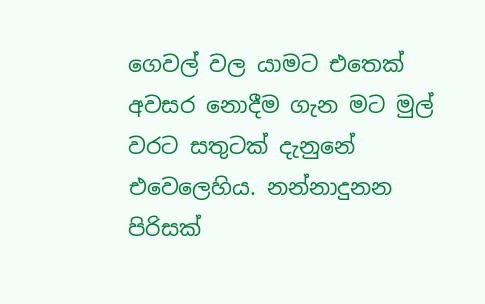ගෙවල් වල යාමට එතෙක් අවසර නොදීම ගැන මට මුල් වරට සතුටක් දැනුනේ එවෙලෙහිය. නන්නාදුනන පිරිසක්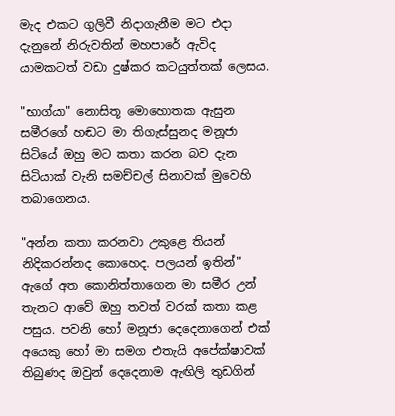මැද එකට ගුලිවී නිදාගැනීම මට එදා දැනුනේ නිරුවතින් මහපාරේ ඇවිද යාමකටත් වඩා දුෂ්කර කටයුත්තක් ලෙසය.

"භාග්යා" නොසිතූ මොහොතක ඇසුන සමීරගේ හඬට මා තිගැස්සුනද මනූජා සිටියේ ඔහු මට කතා කරන බව දැන සිටියාක් වැනි සමච්චල් සිනාවක් මුවෙහි තබාගෙනය.

"අන්න කතා කරනවා උකුළෙ තියන් නිදිකරන්නද කොහෙද. පලයන් ඉතින්" ඇගේ අත කොනිත්තාගෙන මා සමීර උන් තැනට ආවේ ඔහු තවත් වරක් කතා කළ පසුය. පවනි හෝ මනූජා දෙදෙනාගෙන් එක් අයෙකු හෝ මා සමග එතැයි අපේක්ෂාවක් තිබුණද ඔවුන් දෙදෙනාම ඇඟිලි තුඩගින්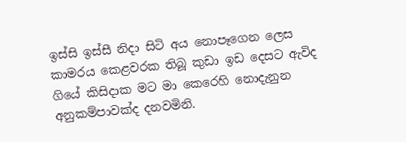ඉස්සි ඉස්සී නිදා සිටි අය නොපෑගෙන ලෙස කාමරය කෙළවරක තිබූ කුඩා ඉඩ දෙසට ඇවිද ගියේ කිසිදාක මට මා කෙරෙහි නොදැනුන අනුකම්පාවක්ද දනවමිනි.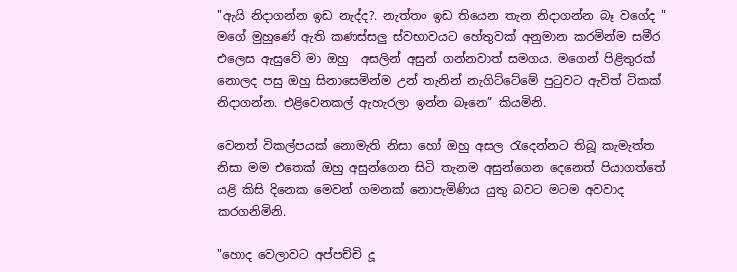"ඇයි නිදාගන්න ඉඩ නැද්ද?. නැත්තං ඉඩ තියෙන තැන නිදාගන්න බෑ වගේද " මගේ මුහුණේ ඇති කණස්සලු ස්වභාවයට හේතුවක් අනුමාන කරමින්ම සමීර එලෙස ඇසුවේ මා ඔහු  අසලින් අසුන් ගන්නවාත් සමගය. මගෙන් පිළිතුරක් නොලද පසු ඔහු සිනාසෙමින්ම උන් තැනින් නැගිට්ටේමේ පුටුවට ඇවිත් ටිකක් නිදාගන්න. එළිවෙනකල් ඇහැරලා ඉන්න බෑනෙ” කියමිනි.

වෙනත් විකල්පයක් නොමැති නිසා හෝ ඔහු අසල රැදෙන්නට තිබූ කැමැත්ත නිසා මම එතෙක් ඔහු අසුන්ගෙන සිටි තැනම අසුන්ගෙන දෙනෙත් පියාගත්තේ යළි කිසි දිනෙක මෙවන් ගමනක් නොපැමිණිය යුතු බවට මටම අවවාද කරගනිමිනි.

"හොද වෙලාවට අප්පච්චි දූ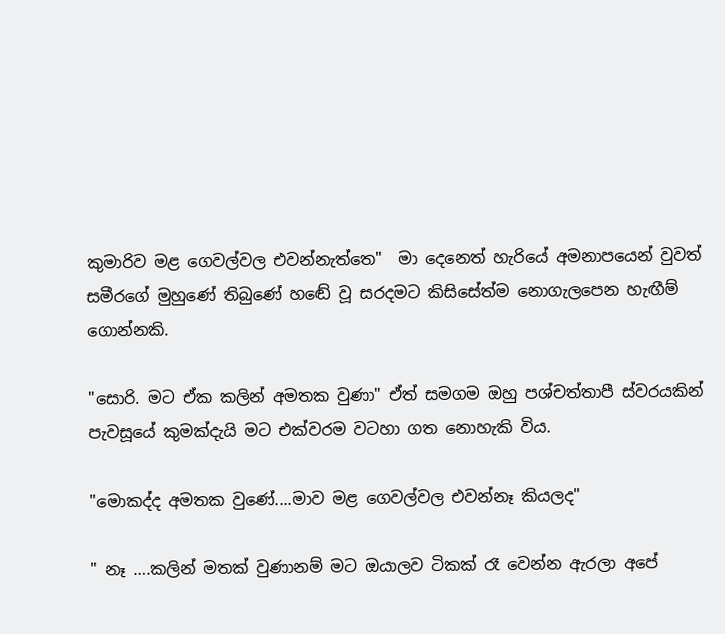කුමාරිව මළ ගෙවල්වල එවන්නැත්තෙ"  මා දෙනෙත් හැරියේ අමනාපයෙන් වුවත් සමීරගේ මුහුණේ තිබුණේ හඬේ වූ සරදමට කිසිසේත්ම නොගැලපෙන හැඟීම් ගොන්නකි.

"සොරි. මට ඒක කලින් අමතක වුණා" ඒත් සමගම ඔහු පශ්චත්තාපී ස්වරයකින් පැවසූයේ කුමක්දැයි මට එක්වරම වටහා ගත නොහැකි විය.

"මොකද්ද අමතක වුණේ....මාව මළ ගෙවල්වල එවන්නෑ කියලද"

" නෑ ….කලින් මතක් වුණානම් මට ඔයාලව ටිකක් රෑ වෙන්න ඇරලා අපේ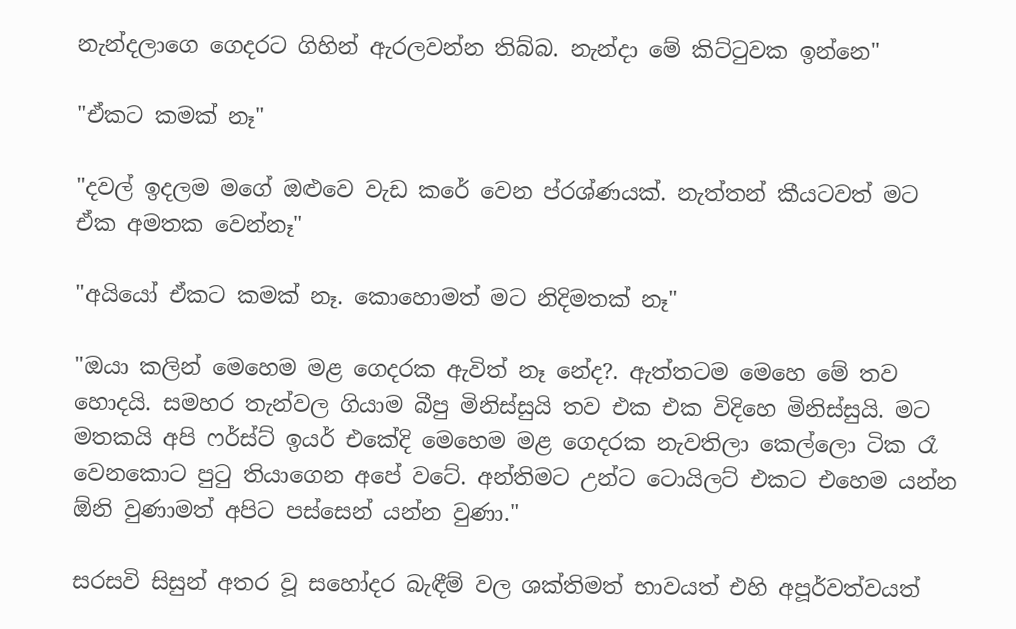නැන්දලාගෙ ගෙදරට ගිහින් ඇරලවන්න තිබ්බ. නැන්දා මේ කිට්ටුවක ඉන්නෙ"

"ඒකට කමක් නෑ"

"දවල් ඉදලම මගේ ඔළුවෙ වැඩ කරේ වෙන ප්රශ්ණයක්. නැත්තන් කීයටවත් මට ඒක අමතක වෙන්නෑ"

"අයියෝ ඒකට කමක් නෑ. කොහොමත් මට නිදිමතක් නෑ"

"ඔයා කලින් මෙහෙම මළ ගෙදරක ඇවිත් නෑ නේද?. ඇත්තටම මෙහෙ මේ තව හොදයි. සමහර තැන්වල ගියාම බීපු මිනිස්සුයි තව එක එක විදිහෙ මිනිස්සුයි. මට මතකයි අපි ෆර්ස්ට් ඉයර් එකේදි මෙහෙම මළ ගෙදරක නැවතිලා කෙල්ලො ටික රෑ වෙනකොට පුටු තියාගෙන අපේ වටේ. අන්තිමට උන්ට ටොයිලට් එකට එහෙම යන්න ඕනි වුණාමත් අපිට පස්සෙන් යන්න වුණා."

සරසවි සිසුන් අතර වූ සහෝදර බැඳීම් වල ශක්තිමත් භාවයත් එහි අපූර්වත්වයත්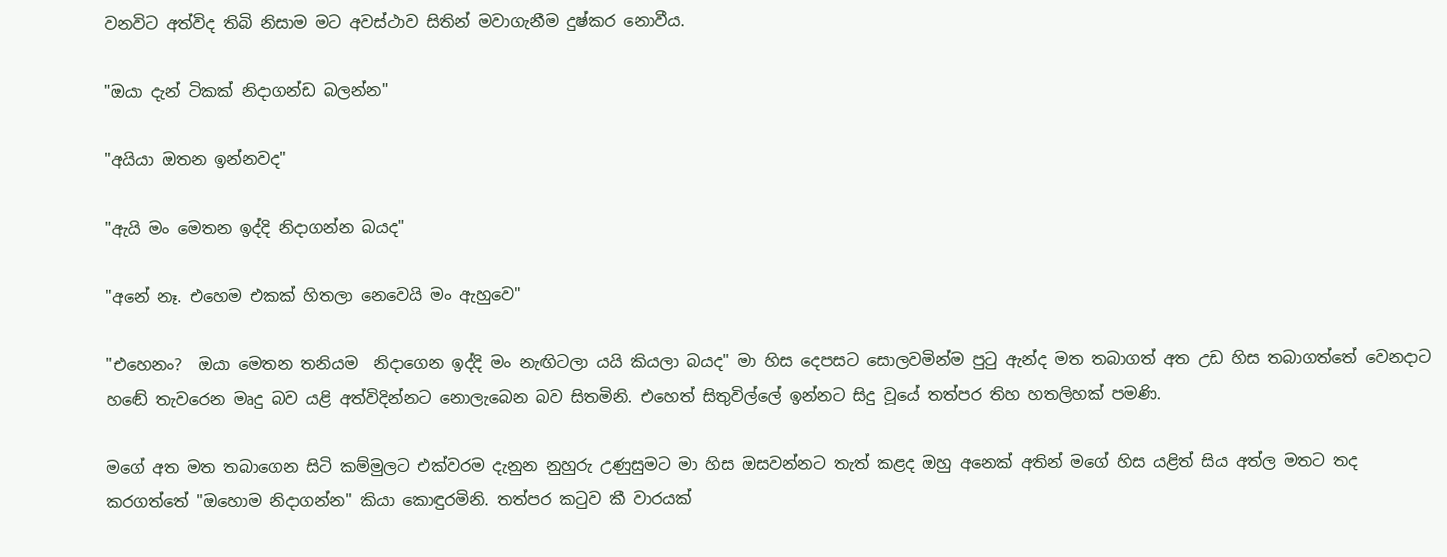වනවිට අත්විද තිබි නිසාම මට අවස්ථාව සිතින් මවාගැනීම දුෂ්කර නොවීය.

"ඔයා දැන් ටිකක් නිදාගන්ඩ බලන්න"

"අයියා ඔතන ඉන්නවද"

"ඇයි මං මෙතන ඉද්දි නිදාගන්න බයද"

"අනේ නෑ. එහෙම එකක් හිතලා නෙවෙයි මං ඇහුවෙ"

"එහෙනං?  ඔයා මෙතන තනියම  නිදාගෙන ඉද්දි මං නැඟිටලා යයි කියලා බයද" මා හිස දෙපසට සොලවමින්ම පුටු ඇන්ද මත තබාගත් අත උඩ හිස තබාගත්තේ වෙනදාට හඬේ තැවරෙන මෘදු බව යළි අත්විදින්නට නොලැබෙන බව සිතමිනි. එහෙත් සිතුවිල්ලේ ඉන්නට සිදු වූයේ තත්පර තිහ හතලිහක් පමණි.

මගේ අත මත තබාගෙන සිටි කම්මුලට එක්වරම දැනුන නුහුරු උණුසුමට මා හිස ඔසවන්නට තැත් කළද ඔහු අනෙක් අතින් මගේ හිස යළිත් සිය අත්ල මතට තද කරගත්තේ "ඔහොම නිදාගන්න" කියා කොඳුරමිනි. තත්පර කටුව කී වාරයක්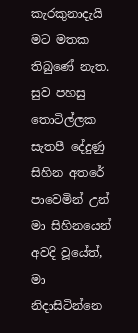කැරකුනාදැයි මට මතක තිබුණේ නැත. සුව පහසු තොටිල්ලක සැතපී දේදුණු සිහින අතරේ පාවෙමින් උන් මා සිහිනයෙන් අවදි වූයේත්, මා නිදාසිටින්නෙ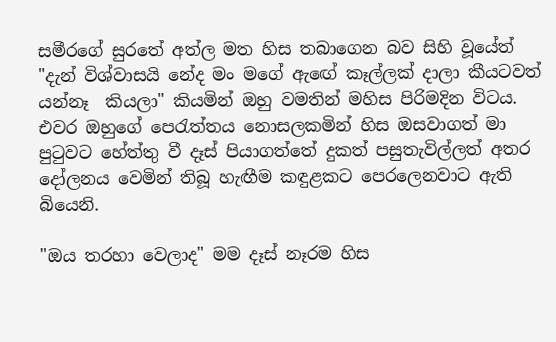සමීරගේ සුරතේ අත්ල මත හිස තබාගෙන බව සිහි වූයේත් "දැන් විශ්වාසයි නේද මං මගේ ඇඟේ කෑල්ලක් දාලා කීයටවත් යන්නෑ  කියලා" කියමින් ඔහු වමතින් මහිස පිරිමදින විටය. එවර ඔහුගේ පෙරැත්තය නොසලකමින් හිස ඔසවාගත් මා පුටුවට හේත්තු වී දෑස් පියාගත්තේ දුකත් පසුතැවිල්ලත් අතර දෝලනය වෙමින් තිබූ හැඟීම කඳුළකට පෙරලෙනවාට ඇති බියෙනි.

"ඔය තරහා වෙලාද" මම දෑස් නෑරම හිස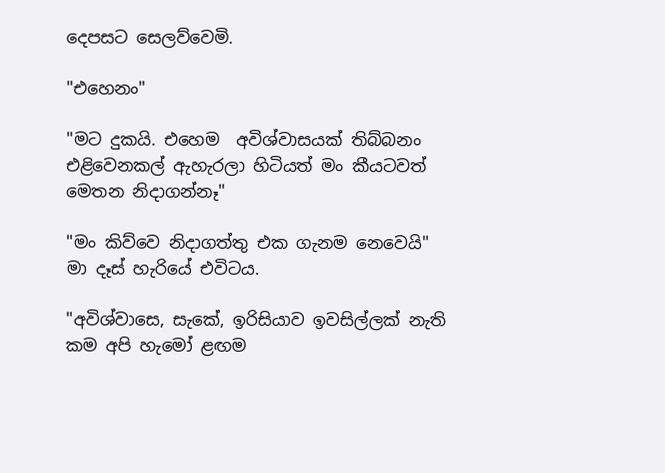දෙපසට සෙලව්වෙමි.

"එහෙනං"

"මට දුකයි. එහෙම  අවිශ්වාසයක් තිබ්බනං එළිවෙනකල් ඇහැරලා හිටියත් මං කීයටවත් මෙතන නිදාගන්නෑ"

"මං කිව්වෙ නිදාගත්තු එක ගැනම නෙවෙයි" මා දෑස් හැරියේ එවිටය.

"අවිශ්වාසෙ, සැකේ, ඉරිසියාව ඉවසිල්ලක් නැති කම අපි හැමෝ ළඟම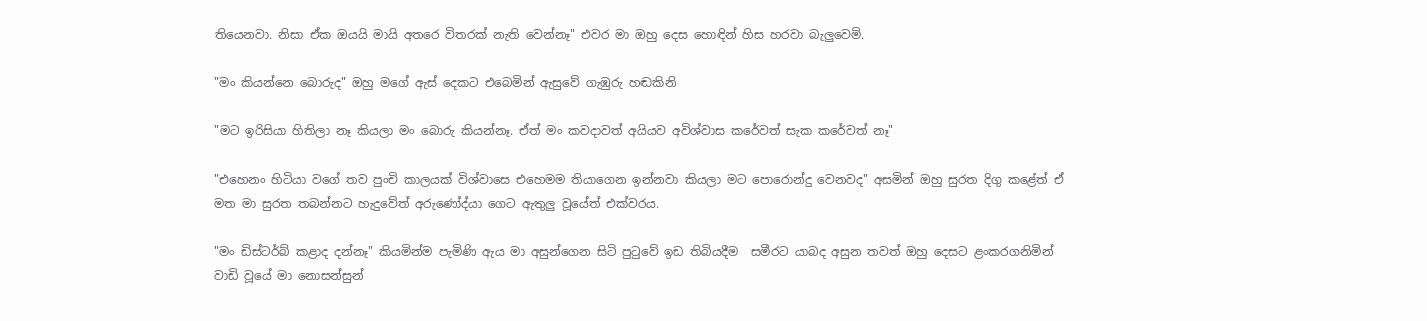තියෙනවා. නිසා ඒක ඔයයි මායි අතරෙ විතරක් නැති වෙන්නෑ" එවර මා ඔහු දෙස හොඳින් හිස හරවා බැලුවෙමි.

"මං කියන්නෙ බොරුද" ඔහු මගේ ඇස් දෙකට එබෙමින් ඇසුවේ ගැඹුරු හඬකිනි

"මට ඉරිසියා හිතිලා නෑ කියලා මං බොරු කියන්නෑ. ඒත් මං කවදාවත් අයියව අවිශ්වාස කරේවත් සැක කරේවත් නෑ"

"එහෙනං හිටියා වගේ තව පුංචි කාලයක් විශ්වාසෙ එහෙමම තියාගෙන ඉන්නවා කියලා මට පොරොන්දු වෙනවද" අසමින් ඔහු සුරත දිගු කළේත් ඒ මත මා සුරත තබන්නට හැදුවේත් අරුණෝද්යා ගෙට ඇතුලු වූයේත් එක්වරය.

"මං ඩිස්ටර්බ් කළාද දන්නෑ" කියමින්ම පැමිණි ඇය මා අසුන්ගෙන සිටි පුටුවේ ඉඩ තිබියදීම  සමීරට යාබද අසුන තවත් ඔහු දෙසට ළංකරගනිමින් වාඩි වූයේ මා නොසන්සුන්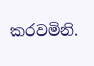කරවමිනි.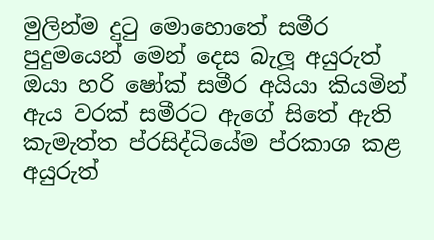මුලින්ම දුටු මොහොතේ සමීර පුදුමයෙන් මෙන් දෙස බැලූ අයුරුත් ඔයා හරි ෂෝක් සමීර අයියා කියමින් ඇය වරක් සමීරට ඇගේ සිතේ ඇති කැමැත්ත ප්රසිද්ධියේම ප්රකාශ කළ අයුරුත්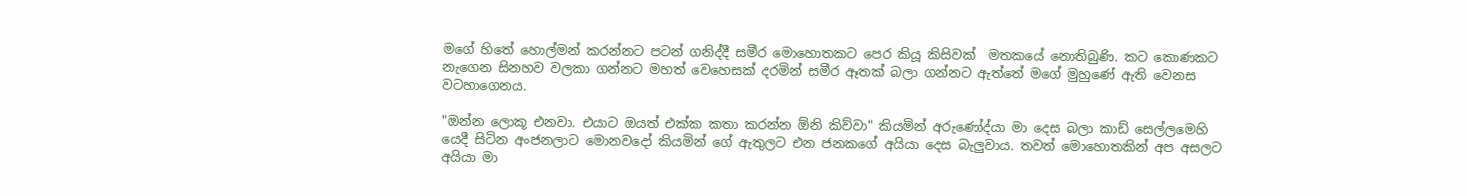මගේ හිතේ හොල්මන් කරන්නට පටන් ගනිද්දී සමීර මොහොතකට පෙර කියූ කිසිවක්  මතකයේ නොතිබුණි. කට කොණකට නැගෙන සිනහව වලකා ගන්නට මහත් වෙහෙසක් දරමින් සමීර ඈතක් බලා ගන්නට ඇත්තේ මගේ මුහුණේ ඇති වෙනස වටහාගෙනය.

"ඔන්න ලොකූ එනවා. එයාට ඔයත් එක්ක කතා කරන්න ඕනි කිව්වා" කියමින් අරුණෝද්යා මා දෙස බලා කාඩ් සෙල්ලමෙහි යෙදී සිටින අංජනලාට මොනවදෝ කියමින් ගේ ඇතුලට එන ජනකගේ අයියා දෙස බැලුවාය. තවත් මොහොතකින් අප අසලට අයියා මා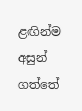ළඟින්ම අසුන් ගත්තේ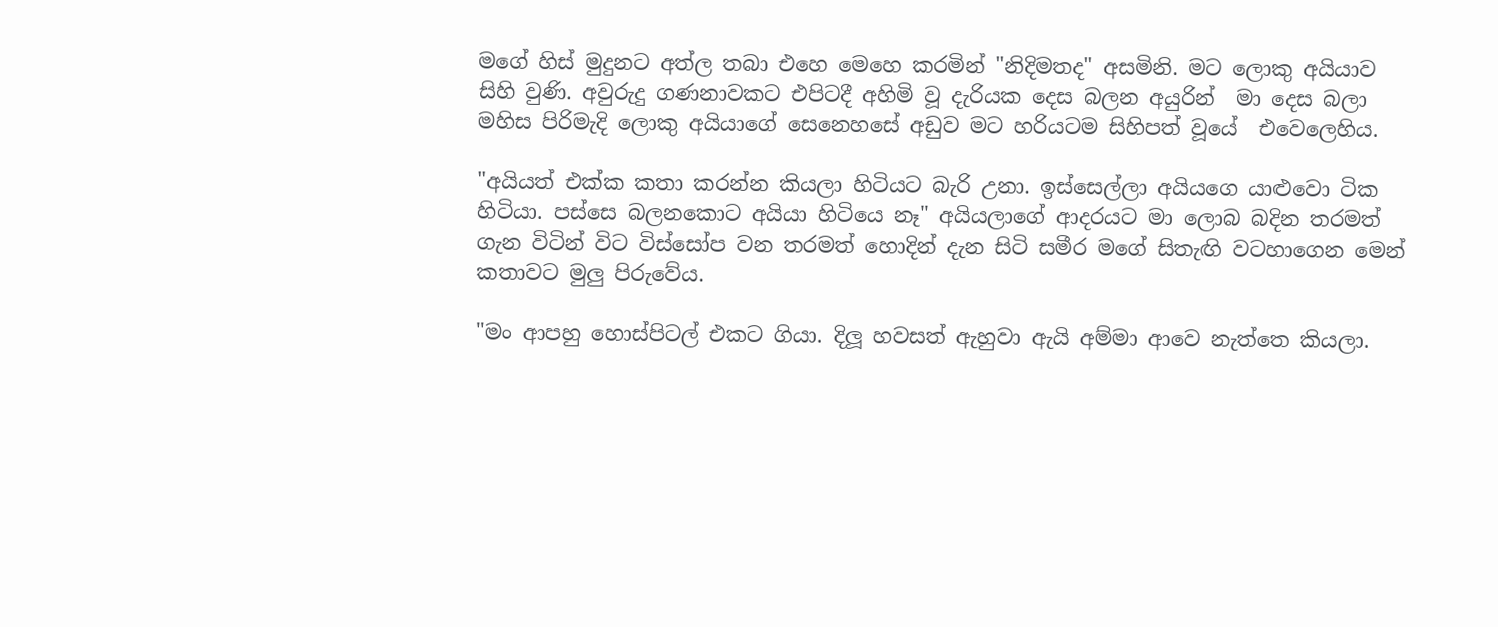මගේ හිස් මුදුනට අත්ල තබා එහෙ මෙහෙ කරමින් "නිදිමතද" අසමිනි. මට ලොකු අයියාව සිහි වුණි. අවුරුදු ගණනාවකට එපිටදී අහිමි වූ දැරියක දෙස බලන අයුරින්  මා දෙස බලා මහිස පිරිමැදි ලොකු අයියාගේ සෙනෙහසේ අඩුව මට හරියටම සිහිපත් වූයේ  එවෙලෙහිය.

"අයියත් එක්ක කතා කරන්න කියලා හිටියට බැරි උනා. ඉස්සෙල්ලා අයියගෙ යාළුවො ටික හිටියා. පස්සෙ බලනකොට අයියා හිටියෙ නෑ" අයියලාගේ ආදරයට මා ලොබ බදින තරමත් ගැන විටින් විට විස්සෝප වන තරමත් හොදින් දැන සිටි සමීර මගේ සිතැඟි වටහාගෙන මෙන් කතාවට මුලු පිරුවේය.

"මං ආපහු හොස්පිටල් එකට ගියා. දිලූ හවසත් ඇහුවා ඇයි අම්මා ආවෙ නැත්තෙ කියලා.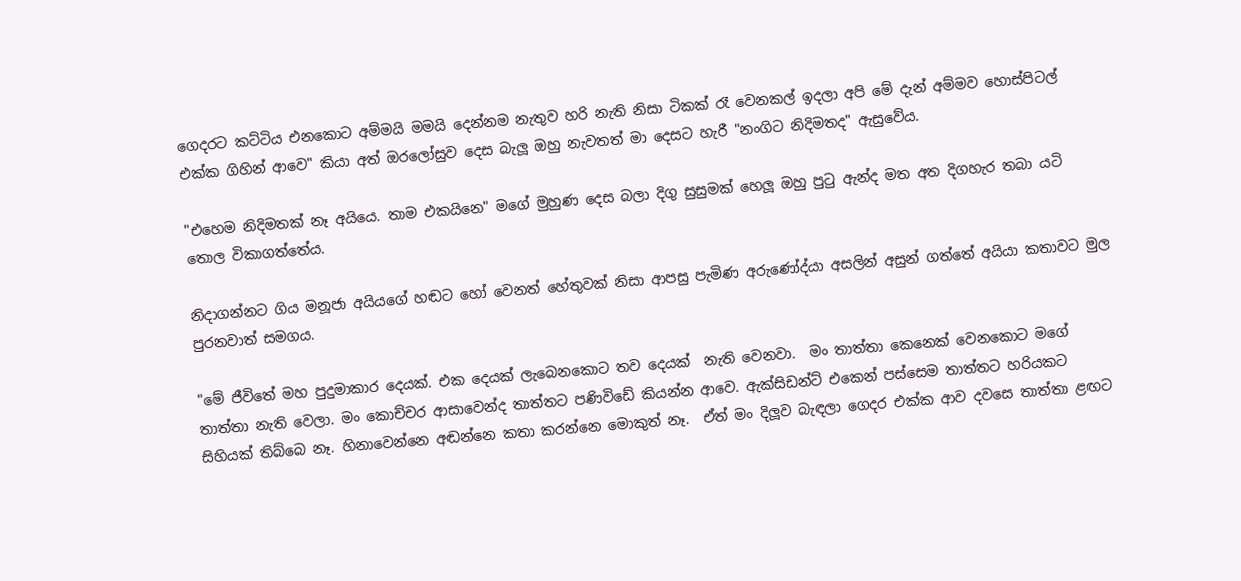ගෙදරට කට්ටිය එනකොට අම්මයි මමයි දෙන්නම නැතුව හරි නැති නිසා ටිකක් රෑ වෙනකල් ඉදලා අපි මේ දැන් අම්මව හොස්පිටල් එක්ක ගිහින් ආවෙ" කියා අත් ඔරලෝසුව දෙස බැලූ ඔහු නැවතත් මා දෙසට හැරී "නංගිට නිදිමතද" ඇසුවේය.

"එහෙම නිදිමතක් නෑ අයියෙ. තාම එකයිනෙ" මගේ මුහුණ දෙස බලා දිගු සුසුමක් හෙලූ ඔහු පුටු ඇන්ද මත අත දිගහැර තබා යටි තොල විකාගත්තේය.

නිදාගන්නට ගිය මනූජා අයියගේ හඬට හෝ වෙනත් හේතුවක් නිසා ආපසු පැමිණ අරුණෝද්යා අසලින් අසුන් ගත්තේ අයියා කතාවට මුල පුරනවාත් සමගය.

"මේ ජීවිතේ මහ පුදුමාකාර දෙයක්. එක දෙයක් ලැබෙනකොට තව දෙයක්  නැති වෙනවා.  මං තාත්තා කෙනෙක් වෙනකොට මගේ තාත්තා නැති වෙලා. මං කොච්චර ආසාවෙන්ද තාත්තට පණිවිඩේ කියන්න ආවෙ. ඇක්සිඩන්ට් එකෙන් පස්සෙම තාත්තට හරියකට සිහියක් තිබ්බෙ නෑ. හිනාවෙන්නෙ අඬන්නෙ කතා කරන්නෙ මොකුත් නෑ.  ඒත් මං දිලූව බැඳලා ගෙදර එක්ක ආව දවසෙ තාත්තා ළඟට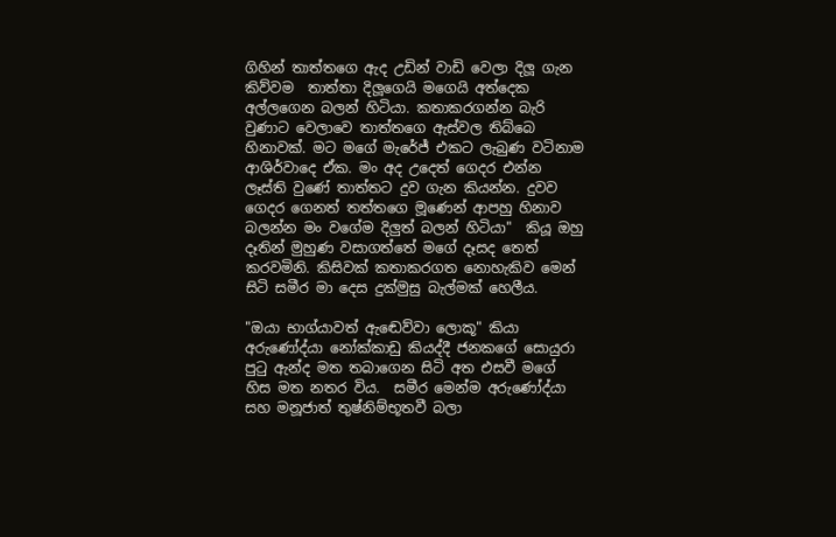ගිහින් තාත්තගෙ ඇද උඩින් වාඩි වෙලා දිලූ ගැන කිව්වම  තාත්තා දිලූගෙයි මගෙයි අත්දෙක අල්ලගෙන බලන් හිටියා. කතාකරගන්න බැරි වුණාට වෙලාවෙ තාත්තගෙ ඇස්වල තිබ්බෙ හිනාවක්. මට මගේ මැරේජ් එකට ලැබුණ වටිනාම ආශිර්වාදෙ ඒක. මං අද උදෙත් ගෙදර එන්න ලෑස්ති වුණේ තාත්තට දුව ගැන කියන්න. දුවව ගෙදර ගෙනත් තත්තගෙ මූණෙන් ආපහු හිනාව බලන්න මං වගේම දිලුත් බලන් හිටියා"  කියූ ඔහු දෑතින් මුහුණ වසාගත්තේ මගේ දෑසද තෙත් කරවමිනි. කිසිවක් කතාකරගත නොහැකිව මෙන් සිටි සමීර මා දෙස දුක්මුසු බැල්මක් හෙලීය.

"ඔයා භාග්යාවත් ඇඬෙව්වා ලොකූ" කියා අරුණෝද්යා නෝක්කාඩු කියද්දී ජනකගේ සොයුරා පුටු ඇන්ද මත තබාගෙන සිටි අත එසවී මගේ හිස මත නතර විය.  සමීර මෙන්ම අරුණෝද්යා සහ මනූජාත් තුෂ්නිම්භූතවී බලා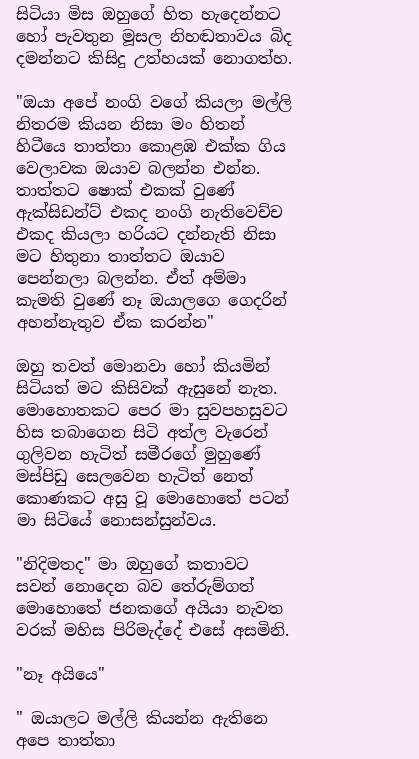සිටියා මිස ඔහුගේ හිත හැදෙන්නට හෝ පැවතුන මූසල නිහඬතාවය බිද දමන්නට කිසිදු උත්හයක් නොගත්හ.

"ඔයා අපේ නංගි වගේ කියලා මල්ලි නිතරම කියන නිසා මං හිතන් හිටීයෙ තාත්තා කොළඹ එක්ක ගිය වෙලාවක ඔයාව බලන්න එන්න. තාත්තට ෂොක් එකක් වුණේ ඇක්සිඩන්ට් එකද නංගි නැතිවෙච්ච එකද කියලා හරියට දන්නැති නිසා මට හිතුනා තාත්තට ඔයාව පෙන්නලා බලන්න. ඒත් අම්මා කැමති වුණේ නෑ ඔයාලගෙ ගෙදරින් අහන්නැතුව ඒක කරන්න"

ඔහු තවත් මොනවා හෝ කියමින් සිටියත් මට කිසිවක් ඇසුනේ නැත. මොහොතකට පෙර මා සුවපහසුවට හිස තබාගෙන සිටි අත්ල වැරෙන් ගුලිවන හැටිත් සමීරගේ මුහුණේ මස්පිඩු සෙලවෙන හැටිත් නෙත් කොණකට අසු වූ මොහොතේ පටන් මා සිටියේ නොසන්සුන්වය.

"නිදිමතද" මා ඔහුගේ කතාවට සවන් නොදෙන බව තේරුම්ගත් මොහොතේ ජනකගේ අයියා නැවත වරක් මහිස පිරිමැද්දේ එසේ අසමිනි.

"නෑ අයියෙ"

" ඔයාලට මල්ලි කියන්න ඇතිනෙ අපෙ තාත්තා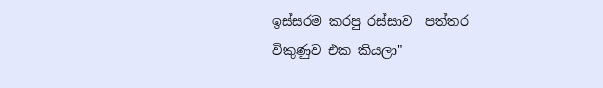ඉස්සරම කරපු රස්සාව  පත්තර විකුණුව එක කියලා"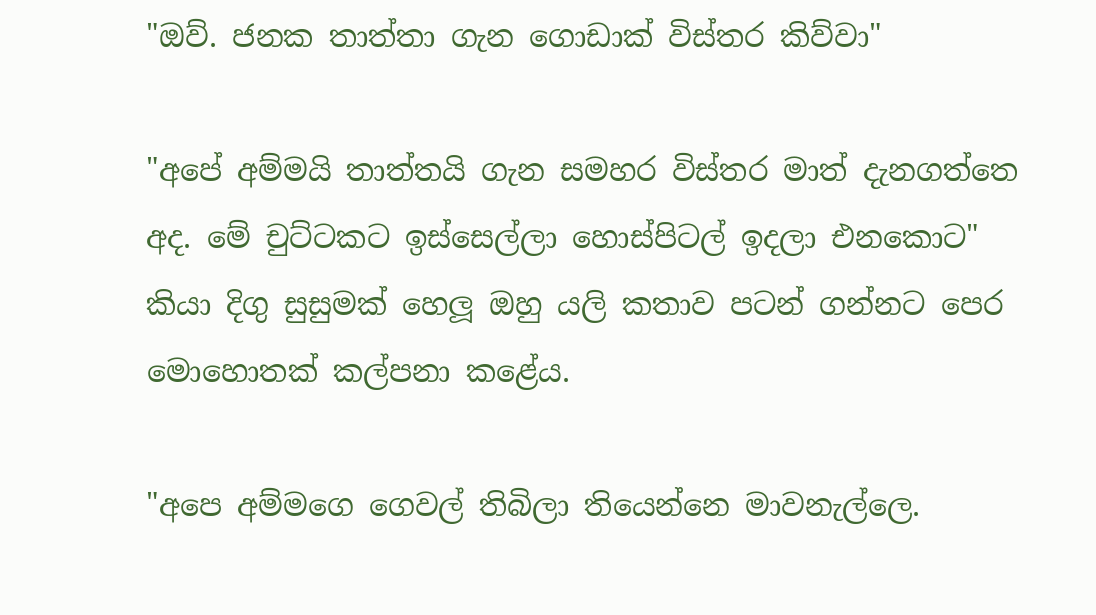"ඔව්. ජනක තාත්තා ගැන ගොඩාක් විස්තර කිව්වා"

"අපේ අම්මයි තාත්තයි ගැන සමහර විස්තර මාත් දැනගත්තෙ අද. මේ චුට්ටකට ඉස්සෙල්ලා හොස්පිටල් ඉදලා එනකොට" කියා දිගු සුසුමක් හෙලූ ඔහු යලි කතාව පටන් ගන්නට පෙර මොහොතක් කල්පනා කළේය.

"අපෙ අම්මගෙ ගෙවල් තිබිලා තියෙන්නෙ මාවනැල්ලෙ.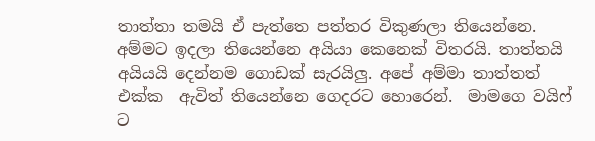තාත්තා තමයි ඒ පැත්තෙ පත්තර විකුණලා තියෙන්නෙ. අම්මට ඉදලා තියෙන්නෙ අයියා කෙනෙක් විතරයි. තාත්තයි අයියයි දෙන්නම ගොඩක් සැරයිලු. අපේ අම්මා තාත්තත් එක්ක  ඇවිත් තියෙන්නෙ ගෙදරට හොරෙන්.  මාමගෙ වයිෆ් ට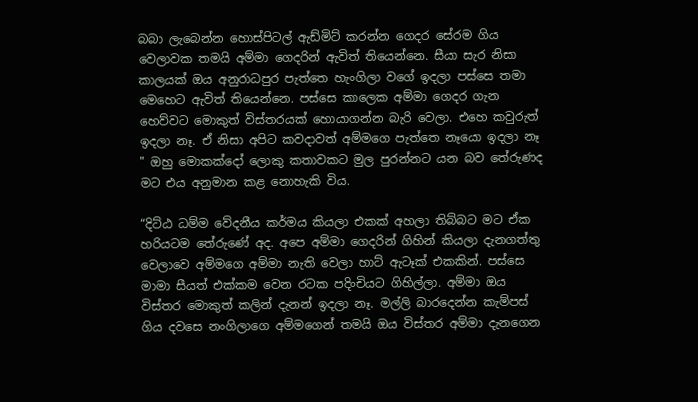බබා ලැබෙන්න හොස්පිටල් ඇඩ්මිට් කරන්න ගෙදර සේරම ගිය වෙලාවක තමයි අම්මා ගෙදරින් ඇවිත් තියෙන්නෙ. සීයා සැර නිසා කාලයක් ඔය අනුරාධපුර පැත්තෙ හැංගිලා වගේ ඉදලා පස්සෙ තමා මෙහෙට ඇවිත් තියෙන්නෙ. පස්සෙ කාලෙක අම්මා ගෙදර ගැන හෙව්වට මොකුත් විස්තරයක් හොයාගන්න බැරි වෙලා. එහෙ කවුරුත් ඉදලා නෑ. ඒ නිසා අපිට කවදාවත් අම්මගෙ පැත්තෙ නෑයො ඉදලා නෑ " ඔහු මොකක්දෝ ලොකු කතාවකට මුල පුරන්නට යන බව තේරුණද මට එය අනුමාන කළ නොහැකි විය.

“දිට්ඨ ධම්ම වේදනීය කර්මය කියලා එකක් අහලා තිබ්බට මට ඒක හරියටම තේරුණේ අද. අපෙ අම්මා ගෙදරින් ගිහින් කියලා දැනගත්තු වෙලාවෙ අම්මගෙ අම්මා නැති වෙලා හාට් ඇටෑක් එකකින්. පස්සෙ මාමා සීයත් එක්කම වෙන රටක පදිංචියට ගිහිල්ලා. අම්මා ඔය විස්තර මොකුත් කලින් දැනන් ඉදලා නෑ. මල්ලි බාරදෙන්න කැම්පස් ගිය දවසෙ නංගිලාගෙ අම්මගෙන් තමයි ඔය විස්තර අම්මා දැනගෙන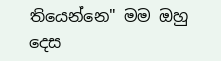තියෙන්නෙ" මම ඔහු දෙස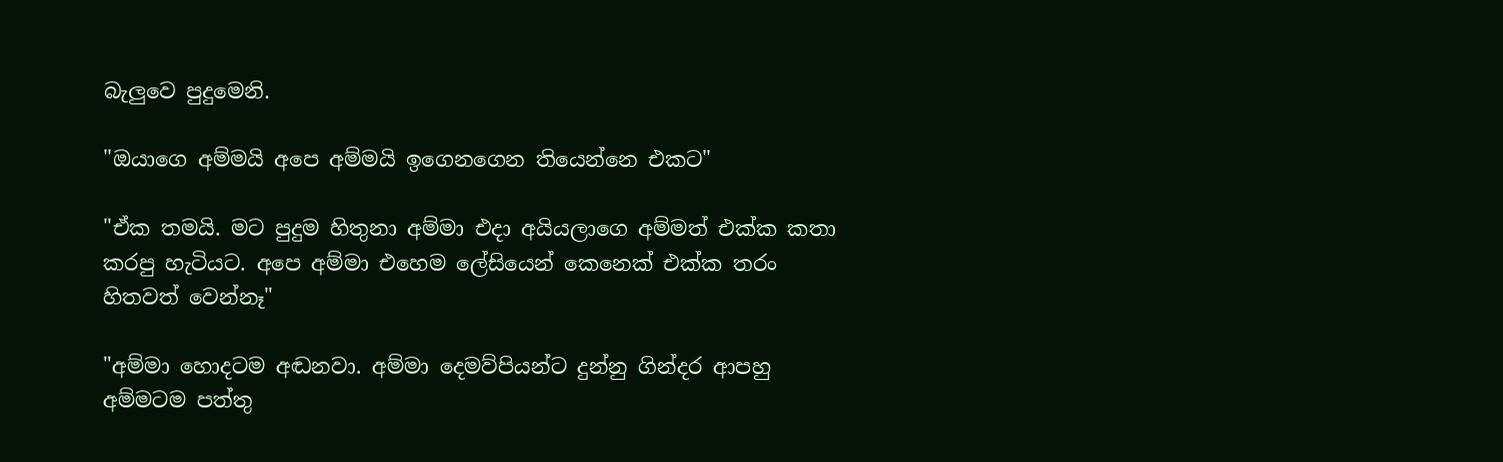බැලුවෙ පුදුමෙනි.

"ඔයාගෙ අම්මයි අපෙ අම්මයි ඉගෙනගෙන තියෙන්නෙ එකට"

"ඒක තමයි. මට පුදුම හිතුනා අම්මා එදා අයියලාගෙ අම්මත් එක්ක කතා කරපු හැටියට. අපෙ අම්මා එහෙම ලේසියෙන් කෙනෙක් එක්ක තරං හිතවත් වෙන්නෑ"

"අම්මා හොදටම අඬනවා. අම්මා දෙමව්පියන්ට දුන්නු ගින්දර ආපහු අම්මටම පත්තු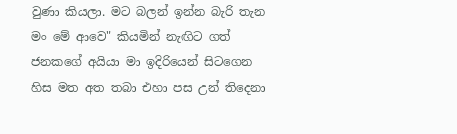වුණා කියලා. මට බලන් ඉන්න බැරි තැන මං මේ ආවෙ" කියමින් නැඟිට ගත් ජනකගේ අයියා මා ඉදිරියෙන් සිටගෙන හිස මත අත තබා එහා පස උන් තිදෙනා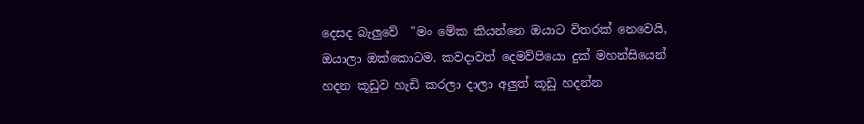දෙසද බැලුවේ  "මං මේක කියන්නෙ ඔයාට විතරක් නෙවෙයි, ඔයාලා ඔක්කොටම. කවදාවත් දෙමව්පියො දුක් මහන්සියෙන් හදන කූඩුව හැඩි කරලා දාලා අලුත් කූඩු හදන්න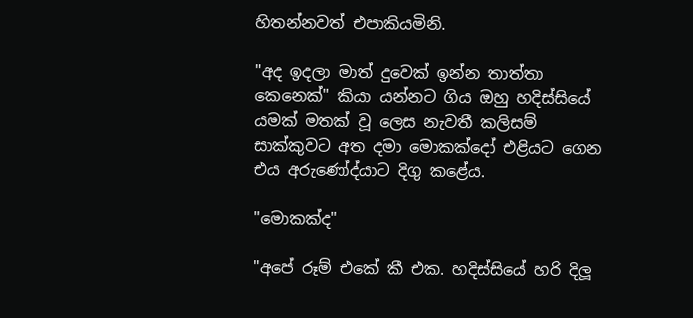හිතන්නවත් එපාකියමිනි.

"අද ඉදලා මාත් දුවෙක් ඉන්න තාත්තා කෙනෙක්" කියා යන්නට ගිය ඔහු හදිස්සියේ යමක් මතක් වූ ලෙස නැවතී කලිසම් සාක්කුවට අත දමා මොකක්දෝ එළියට ගෙන එය අරුණෝද්යාට දිගු කළේය.

"මොකක්ද"

"අපේ රූම් එකේ කී එක. හදිස්සියේ හරි දිලූ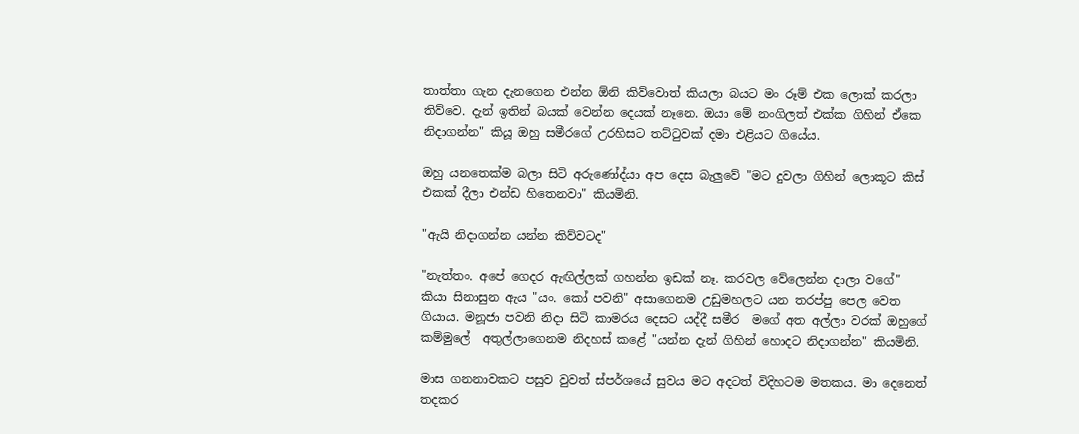තාත්තා ගැන දැනගෙන එන්න ඕනි කිව්වොත් කියලා බයට මං රූම් එක ලොක් කරලා තිව්වෙ. දැන් ඉතින් බයක් වෙන්න දෙයක් නෑනෙ. ඔයා මේ නංගිලත් එක්ක ගිහින් ඒකෙ නිදාගන්න" කියූ ඔහු සමීරගේ උරහිසට තට්ටුවක් දමා එළියට ගියේය.

ඔහු යනතෙක්ම බලා සිටි අරුණෝද්යා අප දෙස බැලුවේ "මට දුවලා ගිහින් ලොකූට කිස් එකක් දීලා එන්ඩ හිතෙනවා" කියමිනි.

"ඇයි නිදාගන්න යන්න කිව්වටද"

"නැත්තං. අපේ ගෙදර ඇඟිල්ලක් ගහන්න ඉඩක් නෑ. කරවල වේලෙන්න දාලා වගේ" කියා සිනාසුන ඇය "යං. කෝ පවනි" අසාගෙනම උඩුමහලට යන තරප්පු පෙල වෙත ගියාය. මනූජා පවනි නිදා සිටි කාමරය දෙසට යද්දී සමීර  මගේ අත අල්ලා වරක් ඔහුගේ කම්මුලේ  අතුල්ලාගෙනම නිදහස් කළේ "යන්න දැන් ගිහින් හොදට නිදාගන්න" කියමිනි.

මාස ගනනාවකට පසුව වුවත් ස්පර්ශයේ සුවය මට අදටත් විදිහටම මතකය. මා දෙනෙත් තදකර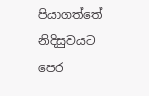පියාගත්තේ නිදිසුවයට පෙර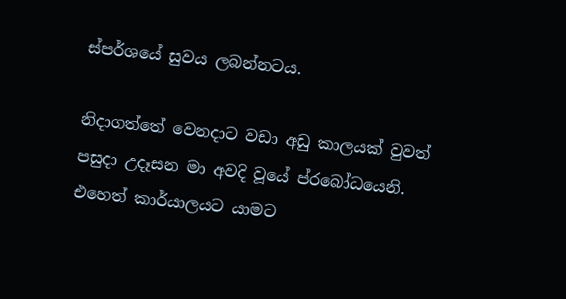ස්පර්ශයේ සුවය ලබන්නටය.

නිදාගත්තේ වෙනදාට වඩා අඩු කාලයක් වුවත් පසුදා උදෑසන මා අවදි වූයේ ප්රබෝධයෙනි. එහෙත් කාර්යාලයට යාමට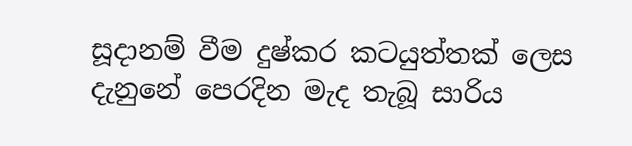සූදානම් වීම දුෂ්කර කටයුත්තක් ලෙස දැනුනේ පෙරදින මැද තැබූ සාරිය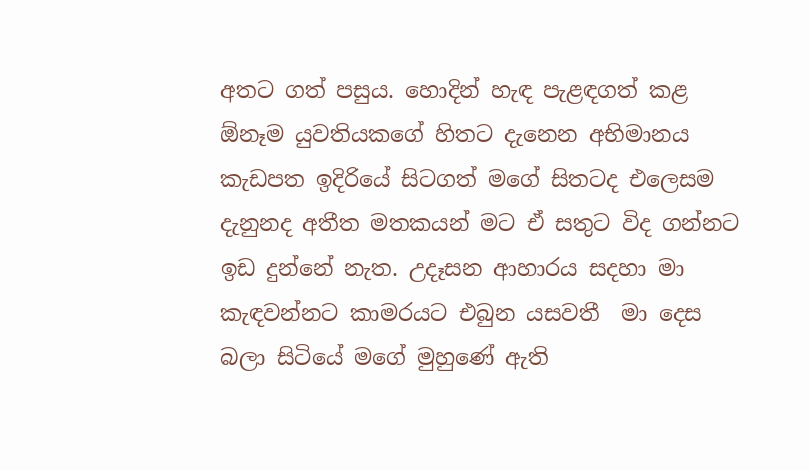අතට ගත් පසුය. හොදින් හැඳ පැළඳගත් කළ ඕනෑම යුවතියකගේ හිතට දැනෙන අභිමානය කැඩපත ඉදිරියේ සිටගත් මගේ සිතටද එලෙසම දැනුනද අතීත මතකයන් මට ඒ සතුට විද ගන්නට ඉඩ දුන්නේ නැත. උදෑසන ආහාරය සදහා මා කැඳවන්නට කාමරයට එබුන යසවතී  මා දෙස බලා සිටියේ මගේ මුහුණේ ඇති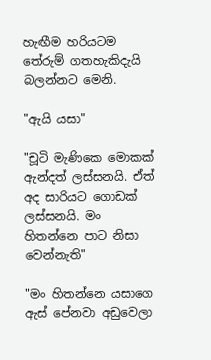හැඟීම හරියටම තේරුම් ගතහැකිදැයි බලන්නට මෙනි.

"ඇයි යසා"

"චූටි මැණිකෙ මොකක් ඇන්දත් ලස්සනයි. ඒත් අද සාරියට ගොඩක් ලස්සනයි. මං හිතන්නෙ පාට නිසා වෙන්නැති"

"මං හිතන්නෙ යසාගෙ ඇස් පේනවා අඩුවෙලා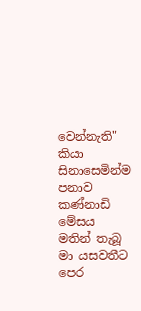වෙන්නැති" කියා සිනාසෙමින්ම පනාව කණ්නාඩි මේසය මතින් තැබූ මා යසවතීට පෙර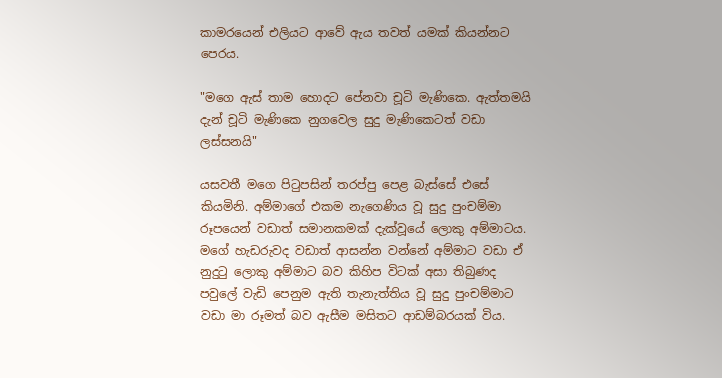කාමරයෙන් එලියට ආවේ ඇය තවත් යමක් කියන්නට පෙරය.

"මගෙ ඇස් තාම හොදට පේනවා චූටි මැණිකෙ. ඇත්තමයි දැන් චූටි මැණිකෙ නුගවෙල සුදු මැණිකෙටත් වඩා ලස්සනයි"

යසවතී මගෙ පිටුපසින් තරප්පු පෙළ බැස්සේ එසේ කියමිනි. අම්මාගේ එකම නැගෙණිය වූ සුදු පුංචම්මා රූපයෙන් වඩාත් සමානකමක් දැක්වූයේ ලොකු අම්මාටය. මගේ හැඩරුවද වඩාත් ආසන්න වන්නේ අම්මාට වඩා ඒ නුදුටු ලොකු අම්මාට බව කිහිප විටක් අසා තිබුණද පවුලේ වැඩි පෙනුම ඇති තැනැත්තිය වූ සුදු පුංචම්මාට වඩා මා රූමත් බව ඇසීම මසිතට ආඩම්බරයක් විය.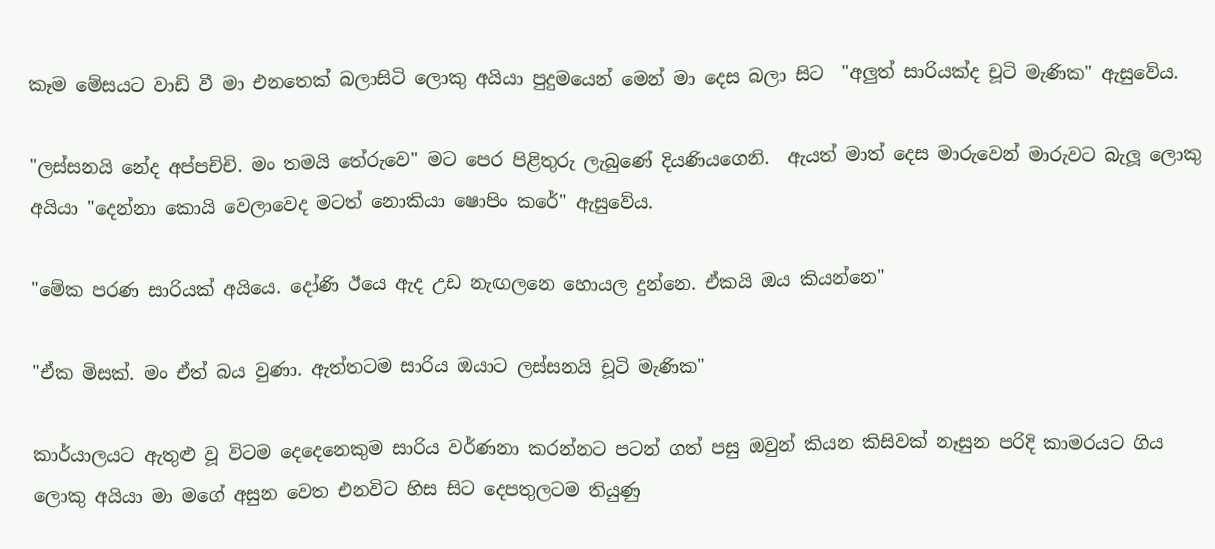කෑම මේසයට වාඩි වී මා එනතෙක් බලාසිටි ලොකු අයියා පුදුමයෙන් මෙන් මා දෙස බලා සිට  "අලුත් සාරියක්ද චූටි මැණික" ඇසුවේය.

"ලස්සනයි නේද අප්පච්චි. මං තමයි තේරුවෙ" මට පෙර පිළිතුරු ලැබුණේ දියණියගෙනි.  ඇයත් මාත් දෙස මාරුවෙන් මාරුවට බැලූ ලොකු අයියා "දෙන්නා කොයි වෙලාවෙද මටත් නොකියා ෂොපිං කරේ" ඇසුවේය.

"මේක පරණ සාරියක් අයියෙ. දෝණි ඊයෙ ඇද උඩ නැඟලනෙ හොයල දුන්නෙ. ඒකයි ඔය කියන්නෙ"

"ඒක මිසක්. මං ඒත් බය වුණා. ඇත්තටම සාරිය ඔයාට ලස්සනයි චූටි මැණික"

කාර්යාලයට ඇතුළු වූ විටම දෙදෙනෙකුම සාරිය වර්ණනා කරන්නට පටන් ගත් පසු ඔවුන් කියන කිසිවක් නෑසුන පරිදි කාමරයට ගිය ලොකු අයියා මා මගේ අසුන වෙත එනවිට හිස සිට දෙපතුලටම තියුණු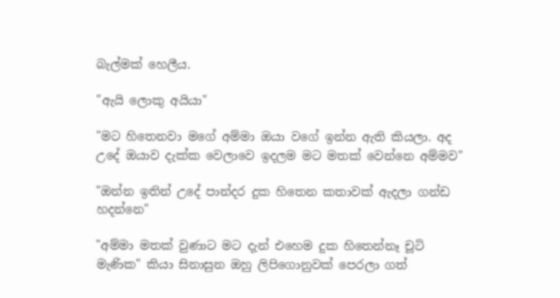බැල්මක් හෙලීය.

"ඇයි ලොකු අයියා"

"මට හිතෙනවා මගේ අම්මා ඔයා වගේ ඉන්න ඇති කියලා. අද උදේ ඔයාව දැක්ක වෙලාවෙ ඉදලම මට මතක් වෙන්නෙ අම්මව"

"ඔන්න ඉතින් උදේ පාන්දර දුක හිතෙන කතාවක් ඇදලා ගන්ඩ හදන්නෙ"

"අම්මා මතක් වුණාට මට දැන් එහෙම දුක හිතෙන්නෑ චූටි මැණික" කියා සිනාසුන ඔහු ලිපිගොනුවක් පෙරලා ගත්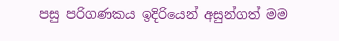පසු පරිගණකය ඉදිරියෙන් අසුන්ගත් මම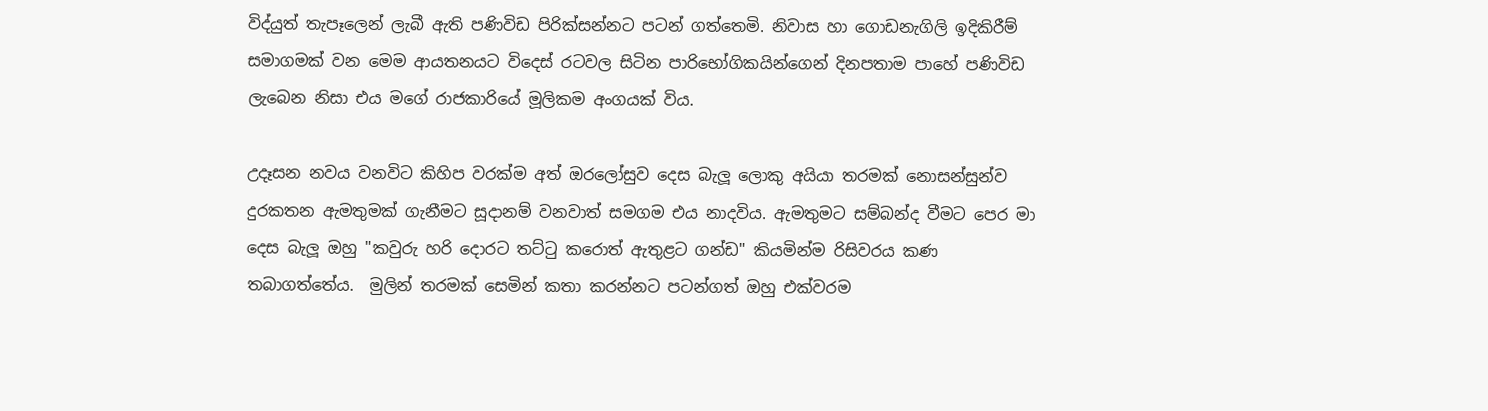විද්යුත් තැපෑලෙන් ලැබී ඇති පණිවිඩ පිරික්සන්නට පටන් ගත්තෙමි. නිවාස හා ගොඩනැගිලි ඉදිකිරීම් සමාගමක් වන මෙම ආයතනයට විදෙස් රටවල සිටින පාරිභෝගිකයින්ගෙන් දිනපතාම පාහේ පණිවිඩ ලැබෙන නිසා එය මගේ රාජකාරියේ මූලිකම අංගයක් විය.

උදෑසන නවය වනවිට කිහිප වරක්ම අත් ඔරලෝසුව දෙස බැලූ ලොකු අයියා තරමක් නොසන්සුන්ව දුරකතන ඇමතුමක් ගැනීමට සූදානම් වනවාත් සමගම එය නාදවිය. ඇමතුමට සම්බන්ද වීමට පෙර මා දෙස බැලූ ඔහු "කවුරු හරි දොරට තට්ටු කරොත් ඇතුළට ගන්ඩ" කියමින්ම රිසිවරය කණ තබාගත්තේය.  මුලින් තරමක් සෙමින් කතා කරන්නට පටන්ගත් ඔහු එක්වරම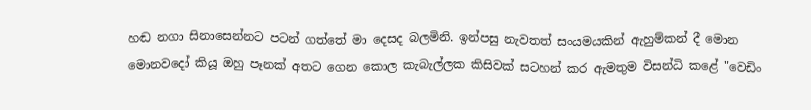හඬ නගා සිනාසෙන්නට පටන් ගත්තේ මා දෙසද බලමිනි. ඉන්පසු නැවතත් සංයමයකින් ඇහුම්කන් දී මොන මොනවදෝ කියූ ඔහු පෑනක් අතට ගෙන කොල කැබැල්ලක කිසිවක් සටහන් කර ඇමතුම විසන්ධි කළේ "වෙඩිං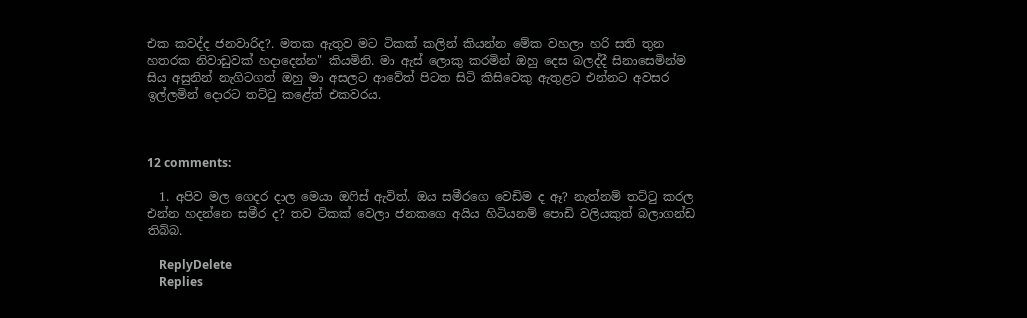එක කවද්ද ජනවාරිද?. මතක ඇතුව මට ටිකක් කලින් කියන්න මේක වහලා හරි සති තුන හතරක නිවාඩුවක් හදාදෙන්න" කියමිනි. මා ඇස් ලොකු කරමින් ඔහු දෙස බලද්දී සිනාසෙමින්ම සිය අසුනින් නැගිටගත් ඔහු මා අසලට ආවේත් පිටත සිටි කිසිවෙකු ඇතුළට එන්නට අවසර ඉල්ලමින් දොරට තට්ටු කළේත් එකවරය.



12 comments:

  1. අපිව මල ගෙදර දාල මෙයා ඔෆිස් ඇවිත්. ඔය සමීරගෙ වෙඩිම ද ඈ? නැත්නම් තට්ටු කරල එන්න හදන්නෙ සමීර ද? තව ටිකක් වෙලා ජනකගෙ අයිය හිටියනම් පොඩි වලියකුත් බලාගන්ඩ තිබ්බ.

    ReplyDelete
    Replies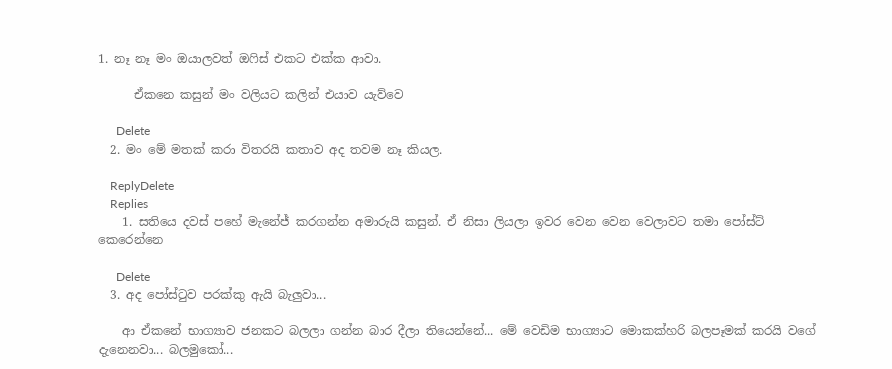1. නෑ නෑ මං ඔයාලවත් ඔෆිස් එකට එක්ක ආවා.

      ඒකනෙ කසුන් මං වලියට කලින් එයාව යැව්වෙ

      Delete
  2. මං මේ මතක් කරා විතරයි කතාව අද තවම නෑ කියල.

    ReplyDelete
    Replies
    1. සතියෙ දවස් පහේ මැනේජ් කරගන්න අමාරුයි කසුන්. ඒ නිසා ලියලා ඉවර වෙන වෙන වෙලාවට තමා පෝස්ට් කෙරෙන්නෙ

      Delete
  3. අද පෝස්ටුව පරක්කු ඇයි බැලුවා...

    ආ ඒකනේ භාග්‍යාව ජනකට බලලා ගන්න බාර දීලා තියෙන්නේ... මේ වෙඩිම භාග්‍යාට මොකක්හරි බලපෑමක් කරයි වගේ දැනෙනවා... බලමුකෝ...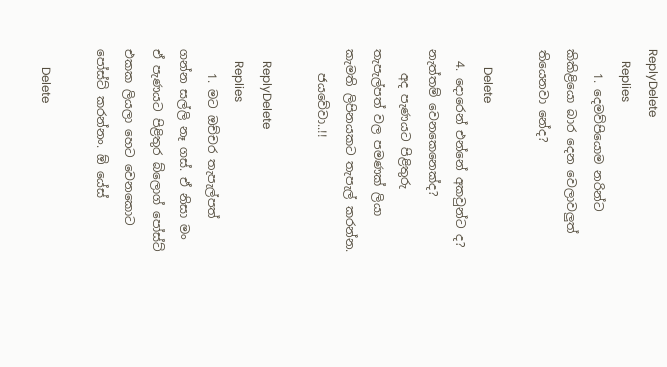ReplyDelete
    Replies
    1. දෙමව්පියොම නරින්ට කිකිළියො බාර දෙන වෙලාවලුත් තියෙනවා නේද?

      Delete
  4. දොරෙන් එන්නේ අකවුන්ට ද? නැත්තම් වෙනකෙනෙක්ද?
    අද පැණයට පිළිතුරු තැපැල්පත් වල පමණක් ලියා කැමති ලිපිනයකට තැපැල් කරන්න.
    ජයවේවා..!!

    ReplyDelete
    Replies
    1. මට ඔච්චර තැපැල්පත් ගන්න සල්ලි නෑ ගස්. ඒ නිසා මං ඒ පැණයට පිළිතුර බ්ලොග් පෝස්ට් එකක ලියලා හෙට වෙනකොට පෝස්ට් කරන්නං. ඕ යේස්

      Delete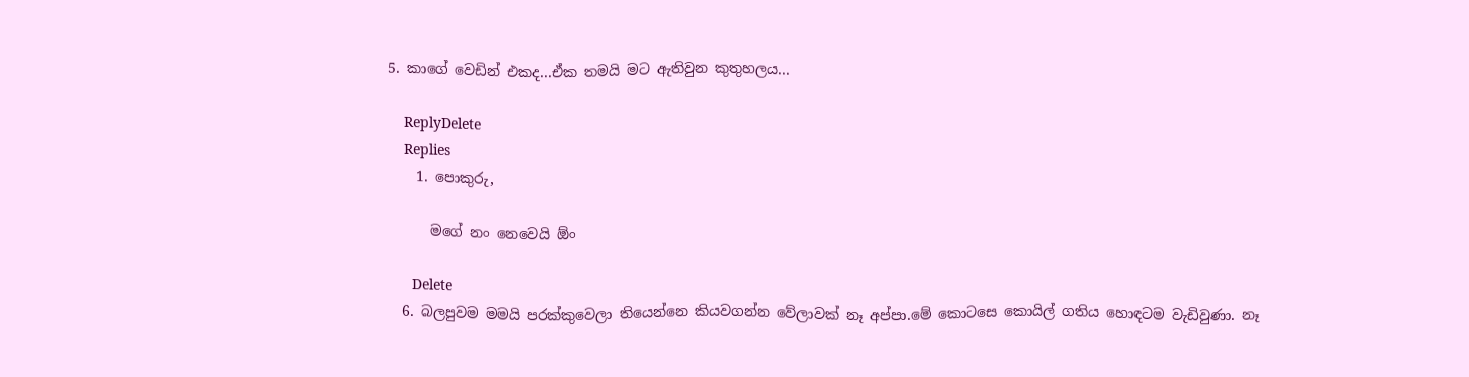5. කාගේ වෙඩින් එකද...ඒක තමයි මට ඇතිවුන කුතුහලය...

    ReplyDelete
    Replies
    1. පොකුරු,

      මගේ නං නෙවෙයි ඕං

      Delete
  6. බලපුවම මමයි පරක්කුවෙලා තියෙන්නෙ කියවගන්න වේලාවක් නෑ අප්පා.මේ කොටසෙ කොයිල් ගතිය හොඳටම වැඩිවුණා. නෑ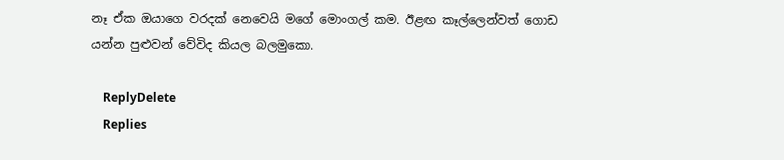නෑ ඒක ඔයාගෙ වරදක් නෙවෙයි මගේ මොංගල් කම. ඊළඟ කෑල්ලෙන්වත් ගොඩ යන්න පුළුවන් වේවිද කියල බලමුකො.

    ReplyDelete
    Replies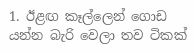1. ඊළඟ කෑල්ලෙන් ගොඩ යන්න බැරි වෙලා තව ටිකක්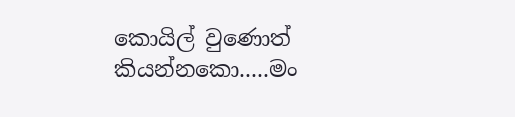කොයිල් වුණොත් කියන්නකො.....මං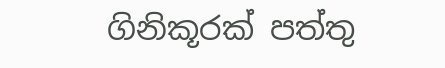ගිනිකූරක් පත්තු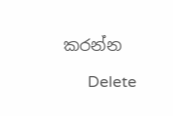කරන්න

      Delete